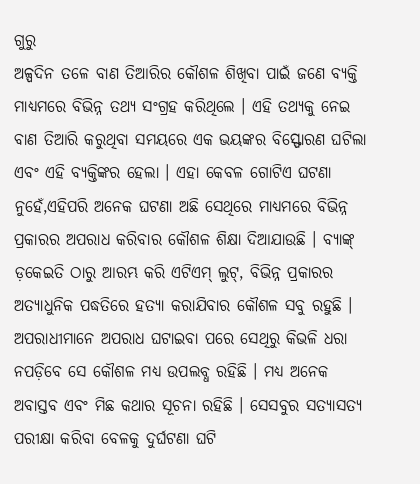ଗୁରୁ
ଅଳ୍ପଦିନ ତଳେ ବାଣ ତିଆରିର କୌଶଳ ଶିଖିବା ପାଇଁ ଜଣେ ବ୍ୟକ୍ତି ମାଧ୍ୟମରେ ବିଭିନ୍ନ ତଥ୍ୟ ସଂଗ୍ରହ କରିଥିଲେ । ଏହି ତଥ୍ୟକୁ ନେଇ ବାଣ ତିଆରି କରୁଥିବା ସମୟରେ ଏକ ଭୟଙ୍କର ବିସ୍ଫୋରଣ ଘଟିଲା ଏବଂ ଏହି ବ୍ୟକ୍ତିଙ୍କର ହେଲା । ଏହା କେବଳ ଗୋଟିଏ ଘଟଣା ନୁହେଁ,ଏହିପରି ଅନେକ ଘଟଣା ଅଛି ସେଥିରେ ମାଧ୍ୟମରେ ବିଭିନ୍ନ ପ୍ରକାରର ଅପରାଧ କରିବାର କୌଶଳ ଶିକ୍ଷା ଦିଆଯାଉଛି । ବ୍ୟାଙ୍କ୍ ଡ଼କେଇତି ଠାରୁ ଆରମ୍ଭ କରି ଏଟିଏମ୍ ଲୁଟ୍, ବିଭିନ୍ନ ପ୍ରକାରର ଅତ୍ୟାଧୁନିକ ପଦ୍ଧତିରେ ହତ୍ୟା କରାଯିବାର କୌଶଳ ସବୁ ରହୁଛି । ଅପରାଧୀମାନେ ଅପରାଧ ଘଟାଇବା ପରେ ସେଥିରୁ କିଭଳି ଧରା ନପଡ଼ିବେ ସେ କୌଶଳ ମଧ୍ୟ ଉପଲବ୍ଧ ରହିଛି । ମଧ୍ୟ ଅନେକ ଅବାସ୍ତବ ଏବଂ ମିଛ କଥାର ସୂଚନା ରହିଛି । ସେସବୁର ସତ୍ୟାସତ୍ୟ ପରୀକ୍ଷା କରିବା ବେଳକୁ ଦୁର୍ଘଟଣା ଘଟି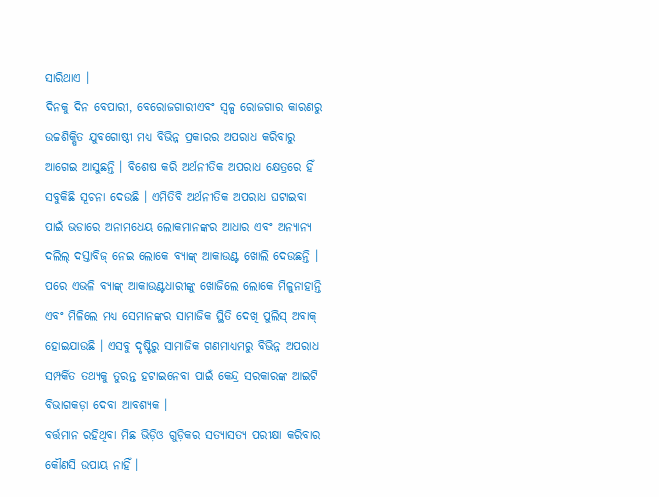ସାରିଥାଏ ।
ଦିନକୁ ଦିନ ବେପାରୀ, ବେରୋଜଗାରୀଏବଂ ସ୍ୱଳ୍ପ ରୋଜଗାର କାରଣରୁ ଉଚ୍ଚଶିକ୍ଷିତ ଯୁବଗୋଷ୍ଠୀ ମଧ୍ୟ ବିଭିନ୍ନ ପ୍ରକାରର ଅପରାଧ କରିବାରୁ ଆଗେଇ ଆସୁଛନ୍ତି । ବିଶେଷ କରି ଅର୍ଥନୀତିକ ଅପରାଧ କ୍ଷେତ୍ରରେ ହିଁ ସବୁକିଛି ସୂଚନା ଦେଉଛି । ଏମିତିବି ଅର୍ଥନୀତିକ ଅପରାଧ ଘଟାଇବା ପାଇଁ ଭଡାରେ ଅନାମଧେୟ ଲୋକମାନଙ୍କର ଆଧାର ଏବଂ ଅନ୍ୟାନ୍ୟ ଦଲିଲ୍ ଦସ୍ତାବିଜ୍ ନେଇ ଲୋକେ ବ୍ୟାଙ୍କ୍ ଆକାଉଣ୍ଟ ଖୋଲି ଦେଉଛନ୍ତି । ପରେ ଏଭଳି ବ୍ୟାଙ୍କ୍ ଆକାଉଣ୍ଟଧାରୀଙ୍କୁ ଖୋଜିଲେ ଲୋକେ ମିଳୁନାହାନ୍ତି ଏବଂ ମିଳିଲେ ମଧ୍ୟ ସେମାନଙ୍କର ସାମାଜିକ ସ୍ଥିତି ଦେଖି ପୁଲିସ୍ ଅବାକ୍ ହୋଇଯାଉଛି । ଏସବୁ ଦୃଷ୍ଟିରୁ ସାମାଜିକ ଗଣମାଧ୍ୟମରୁ ବିଭିନ୍ନ ଅପରାଧ ସମ୍ପର୍କିତ ତଥ୍ୟକୁ ତୁରନ୍ତ ହଟାଇନେବା ପାଇଁ କେନ୍ଦ୍ର ସରକାରଙ୍କ ଆଇଟି ବିଭାଗକଡ଼ା ଦେବା ଆବଶ୍ୟକ ।
ବର୍ତ୍ତମାନ ରହିଥିବା ମିଛ ଭିଡ଼ିଓ ଗୁଡ଼ିକର ସତ୍ୟାସତ୍ୟ ପରୀକ୍ଷା କରିବାର କୌଣସି ଉପାୟ ନାହିଁ ।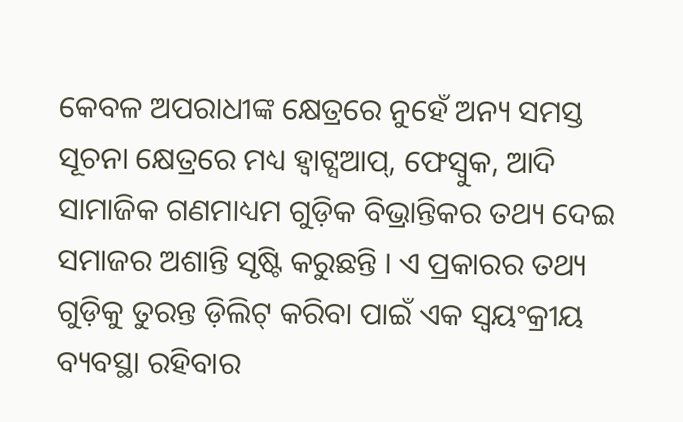କେବଳ ଅପରାଧୀଙ୍କ କ୍ଷେତ୍ରରେ ନୁହେଁ ଅନ୍ୟ ସମସ୍ତ ସୂଚନା କ୍ଷେତ୍ରରେ ମଧ୍ୟ ହ୍ୱାଟ୍ସଆପ୍, ଫେସ୍ବୁକ, ଆଦି ସାମାଜିକ ଗଣମାଧ୍ୟମ ଗୁଡ଼ିକ ବିଭ୍ରାନ୍ତିକର ତଥ୍ୟ ଦେଇ ସମାଜର ଅଶାନ୍ତି ସୃଷ୍ଟି କରୁଛନ୍ତି । ଏ ପ୍ରକାରର ତଥ୍ୟ ଗୁଡ଼ିକୁ ତୁରନ୍ତ ଡ଼ିଲିଟ୍ କରିବା ପାଇଁ ଏକ ସ୍ୱୟଂକ୍ରୀୟ ବ୍ୟବସ୍ଥା ରହିବାର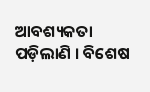ଆବଶ୍ୟକତା ପଡ଼ିଲାଣି । ବିଶେଷ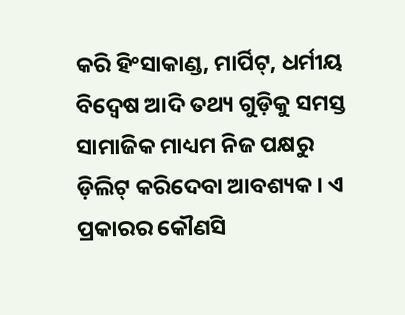କରି ହିଂସାକାଣ୍ଡ, ମାର୍ପିଟ୍, ଧର୍ମୀୟ ବିଦ୍ୱେଷ ଆଦି ତଥ୍ୟ ଗୁଡ଼ିକୁ ସମସ୍ତ ସାମାଜିକ ମାଧ୍ୟମ ନିଜ ପକ୍ଷରୁ ଡ଼ିଲିଟ୍ କରିଦେବା ଆବଶ୍ୟକ । ଏ ପ୍ରକାରର କୌଣସି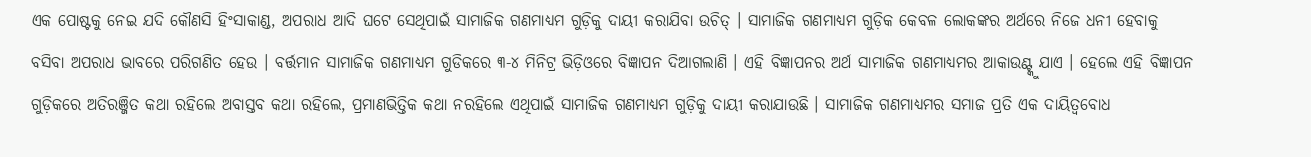ଏକ ପୋଷ୍ଟକୁ ନେଇ ଯଦି କୌଣସି ହିଂସାକାଣ୍ଡ, ଅପରାଧ ଆଦି ଘଟେ ସେଥିପାଇଁ ସାମାଜିକ ଗଣମାଧ୍ୟମ ଗୁଡ଼ିକୁ ଦାୟୀ କରାଯିବା ଉଚିତ୍ । ସାମାଜିକ ଗଣମାଧ୍ୟମ ଗୁଡ଼ିକ କେବଳ ଲୋକଙ୍କର ଅର୍ଥରେ ନିଜେ ଧନୀ ହେବାକୁ ବସିବା ଅପରାଧ ଭାବରେ ପରିଗଣିତ ହେଉ । ବର୍ତ୍ତମାନ ସାମାଜିକ ଗଣମାଧ୍ୟମ ଗୁଡିକରେ ୩-୪ ମିନିଟ୍ର ଭିଡ଼ିଓରେ ବିଜ୍ଞାପନ ଦିଆଗଲାଣି । ଏହି ବିଜ୍ଞାପନର ଅର୍ଥ ସାମାଜିକ ଗଣମାଧ୍ୟମର ଆକାଉଣ୍ଟ୍କୁ ଯାଏ । ହେଲେ ଏହି ବିଜ୍ଞାପନ ଗୁଡ଼ିକରେ ଅତିରଞ୍ଜିତ କଥା ରହିଲେ ଅବାସ୍ତବ କଥା ରହିଲେ, ପ୍ରମାଣଭିତ୍ତିକ କଥା ନରହିଲେ ଏଥିପାଇଁ ସାମାଜିକ ଗଣମାଧ୍ୟମ ଗୁଡ଼ିକୁ ଦାୟୀ କରାଯାଉଛି । ସାମାଜିକ ଗଣମାଧ୍ୟମର ସମାଜ ପ୍ରତି ଏକ ଦାୟିତ୍ୱବୋଧ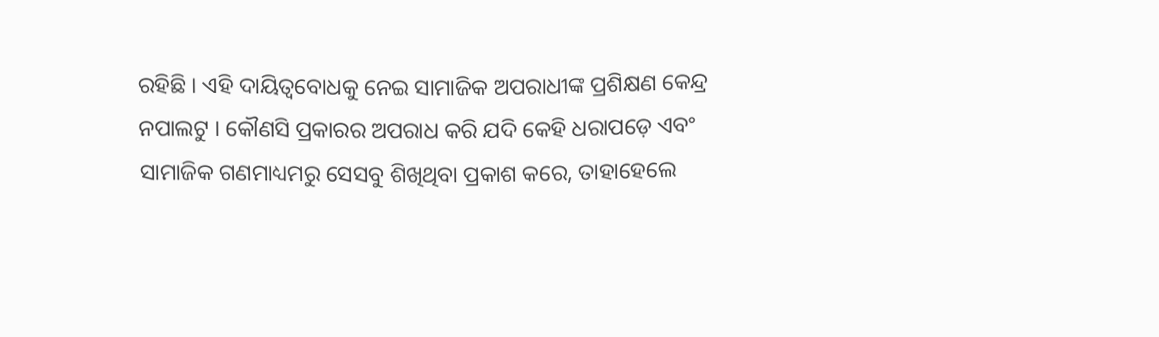ରହିଛି । ଏହି ଦାୟିତ୍ୱବୋଧକୁ ନେଇ ସାମାଜିକ ଅପରାଧୀଙ୍କ ପ୍ରଶିକ୍ଷଣ କେନ୍ଦ୍ର ନପାଲଟୁ । କୌଣସି ପ୍ରକାରର ଅପରାଧ କରି ଯଦି କେହି ଧରାପଡ଼େ ଏବଂ ସାମାଜିକ ଗଣମାଧ୍ୟମରୁ ସେସବୁ ଶିଖିଥିବା ପ୍ରକାଶ କରେ, ତାହାହେଲେ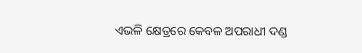ଏଭଳି କ୍ଷେତ୍ରରେ କେବଳ ଅପରାଧୀ ଦଣ୍ଡ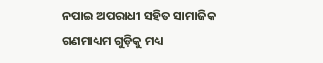ନପାଇ ଅପରାଧୀ ସହିତ ସାମାଜିକ ଗଣମାଧ୍ୟମ ଗୁଡ଼ିକୁ ମଧ୍ୟ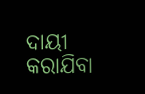ଦାୟୀ କରାଯିବା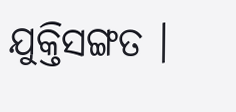ଯୁକ୍ତିସଙ୍ଗତ ।